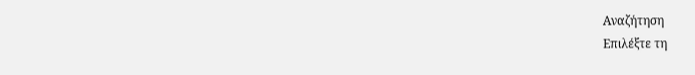Αναζήτηση
Επιλέξτε τη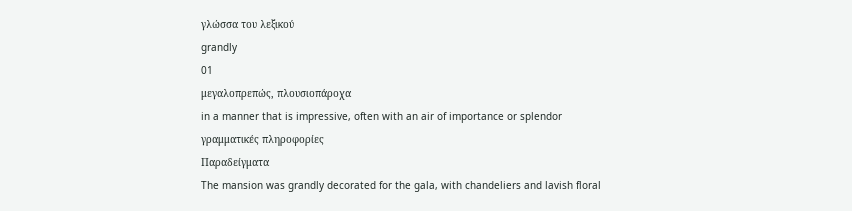γλώσσα του λεξικού
grandly
01
μεγαλοπρεπώς, πλουσιοπάροχα
in a manner that is impressive, often with an air of importance or splendor
γραμματικές πληροφορίες
Παραδείγματα
The mansion was grandly decorated for the gala, with chandeliers and lavish floral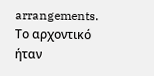arrangements.
Το αρχοντικό ήταν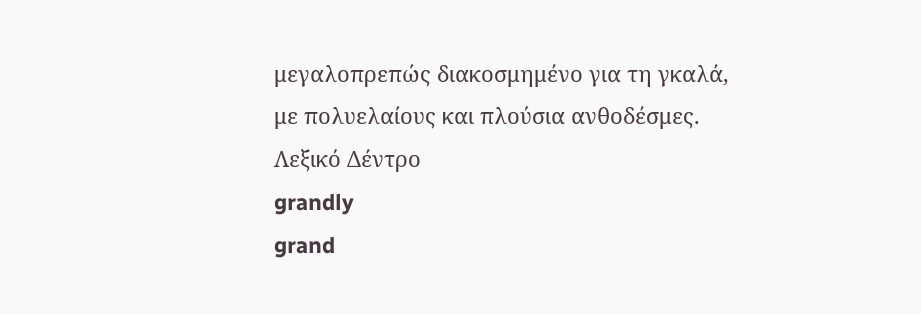μεγαλοπρεπώς διακοσμημένο για τη γκαλά, με πολυελαίους και πλούσια ανθοδέσμες.
Λεξικό Δέντρο
grandly
grand